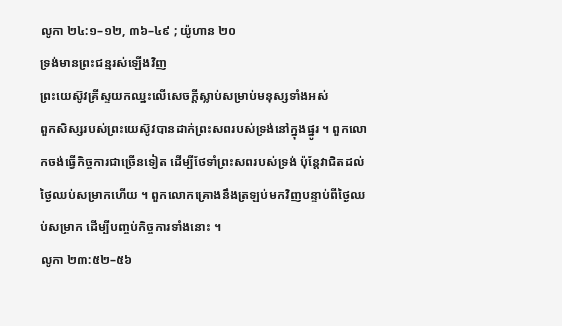លូកា ២៤:១–១២, ៣៦–៤៩ ; យ៉ូហាន ២០
ទ្រង់មានព្រះជន្មរស់ឡើងវិញ
ព្រះយេស៊ូវគ្រីស្ទយកឈ្នះលើសេចក្ដីស្លាប់សម្រាប់មនុស្សទាំងអស់
ពួកសិស្សរបស់ព្រះយេស៊ូវបានដាក់ព្រះសពរបស់ទ្រង់នៅក្នុងផ្នូរ ។ ពួកលោកចង់ធ្វើកិច្ចការជាច្រើនទៀត ដើម្បីថែទាំព្រះសពរបស់ទ្រង់ ប៉ុន្តែវាជិតដល់ថ្ងៃឈប់សម្រាកហើយ ។ ពួកលោកគ្រោងនឹងត្រឡប់មកវិញបន្ទាប់ពីថ្ងៃឈប់សម្រាក ដើម្បីបញ្ចប់កិច្ចការទាំងនោះ ។
លូកា ២៣:៥២–៥៦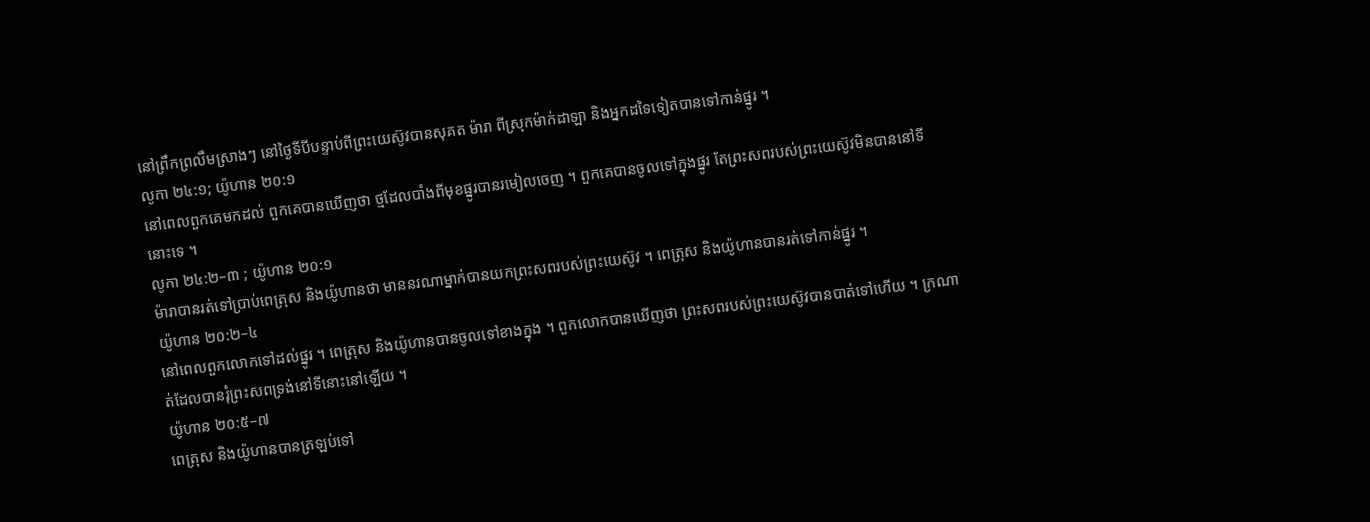នៅព្រឹកព្រលឹមស្រាងៗ នៅថ្ងៃទីបីបន្ទាប់ពីព្រះយេស៊ូវបានសុគត ម៉ារា ពីស្រុកម៉ាក់ដាឡា និងអ្នកដទៃទៀតបានទៅកាន់ផ្នូរ ។
លូកា ២៤:១; យ៉ូហាន ២០:១
នៅពេលពួកគេមកដល់ ពួកគេបានឃើញថា ថ្មដែលបាំងពីមុខផ្នូរបានរមៀលចេញ ។ ពួកគេបានចូលទៅក្នុងផ្នូរ តែព្រះសពរបស់ព្រះយេស៊ូវមិនបាននៅទីនោះទេ ។
លូកា ២៤:២–៣ ; យ៉ូហាន ២០:១
ម៉ារាបានរត់ទៅប្រាប់ពេត្រុស និងយ៉ូហានថា មាននរណាម្នាក់បានយកព្រះសពរបស់ព្រះយេស៊ូវ ។ ពេត្រុស និងយ៉ូហានបានរត់ទៅកាន់ផ្នូរ ។
យ៉ូហាន ២០:២–៤
នៅពេលពួកលោកទៅដល់ផ្នូរ ។ ពេត្រុស និងយ៉ូហានបានចូលទៅខាងក្នុង ។ ពួកលោកបានឃើញថា ព្រះសពរបស់ព្រះយេស៊ូវបានបាត់ទៅហើយ ។ ក្រណាត់ដែលបានរុំព្រះសពទ្រង់នៅទីនោះនៅឡើយ ។
យ៉ូហាន ២០:៥–៧
ពេត្រុស និងយ៉ូហានបានត្រឡប់ទៅ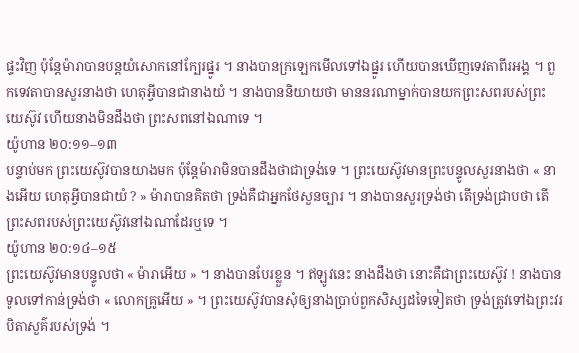ផ្ទះវិញ ប៉ុន្តែម៉ារាបានបន្ដយំសោកនៅក្បែរផ្នូរ ។ នាងបានក្រឡេកមើលទៅឯផ្នូរ ហើយបានឃើញទេវតាពីរអង្គ ។ ពួកទេវតាបានសួរនាងថា ហេតុអ្វីបានជានាងយំ ។ នាងបាននិយាយថា មាននរណាម្នាក់បានយកព្រះសពរបស់ព្រះយេស៊ូវ ហើយនាងមិនដឹងថា ព្រះសពនៅឯណាទេ ។
យ៉ូហាន ២០:១១–១៣
បន្ទាប់មក ព្រះយេស៊ូវបានយាងមក ប៉ុន្តែម៉ារាមិនបានដឹងថាជាទ្រង់ទេ ។ ព្រះយេស៊ូវមានព្រះបន្ទូលសួរនាងថា « នាងអើយ ហេតុអ្វីបានជាយំ ? » ម៉ារាបានគិតថា ទ្រង់គឺជាអ្នកថែសួនច្បារ ។ នាងបានសួរទ្រង់ថា តើទ្រង់ជ្រាបថា តើព្រះសពរបស់ព្រះយេស៊ូវនៅឯណាដែរឬទេ ។
យ៉ូហាន ២០:១៤–១៥
ព្រះយេស៊ូវមានបន្ទូលថា « ម៉ារាអើយ » ។ នាងបានបែរខ្លួន ។ ឥឡូវនេះ នាងដឹងថា នោះគឺជាព្រះយេស៊ូវ ! នាងបានទូលទៅកាន់ទ្រង់ថា « លោកគ្រូអើយ » ។ ព្រះយេស៊ូវបានសុំឲ្យនាងប្រាប់ពួកសិស្សដទៃទៀតថា ទ្រង់ត្រូវទៅឯព្រះវរបិតាសួគ៌របស់ទ្រង់ ។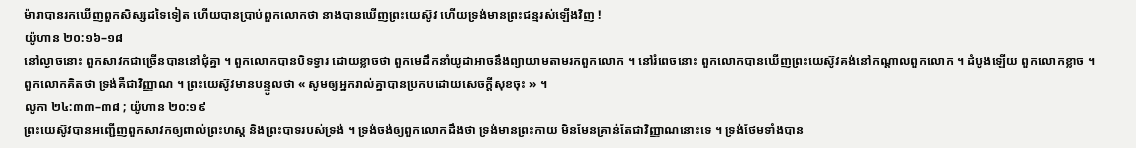ម៉ារាបានរកឃើញពួកសិស្សដទៃទៀត ហើយបានប្រាប់ពួកលោកថា នាងបានឃើញព្រះយេស៊ូវ ហើយទ្រង់មានព្រះជន្មរស់ឡើងវិញ !
យ៉ូហាន ២០:១៦–១៨
នៅល្ងាចនោះ ពួកសាវកជាច្រើនបាននៅជុំគ្នា ។ ពួកលោកបានបិទទ្វារ ដោយខ្លាចថា ពួកមេដឹកនាំយូដាអាចនឹងព្យាយាមតាមរកពួកលោក ។ នៅរំពេចនោះ ពួកលោកបានឃើញព្រះយេស៊ូវគង់នៅកណ្តាលពួកលោក ។ ដំបូងឡើយ ពួកលោកខ្លាច ។ ពួកលោកគិតថា ទ្រង់គឺជាវិញ្ញាណ ។ ព្រះយេស៊ូវមានបន្ទូលថា « សូមឲ្យអ្នករាល់គ្នាបានប្រកបដោយសេចក្ដីសុខចុះ » ។
លូកា ២៤:៣៣–៣៨ ; យ៉ូហាន ២០:១៩
ព្រះយេស៊ូវបានអញ្ជើញពួកសាវកឲ្យពាល់ព្រះហស្ត និងព្រះបាទរបស់ទ្រង់ ។ ទ្រង់ចង់ឲ្យពួកលោកដឹងថា ទ្រង់មានព្រះកាយ មិនមែនគ្រាន់តែជាវិញ្ញាណនោះទេ ។ ទ្រង់ថែមទាំងបាន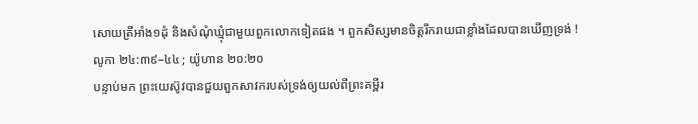សោយត្រីអាំង១ដុំ និងសំណុំឃ្មុំជាមួយពួកលោកទៀតផង ។ ពួកសិស្សមានចិត្តរីករាយជាខ្លាំងដែលបានឃើញទ្រង់ !
លូកា ២៤:៣៩–៤៤ ; យ៉ូហាន ២០:២០
បន្ទាប់មក ព្រះយេស៊ូវបានជួយពួកសាវករបស់ទ្រង់ឲ្យយល់ពីព្រះគម្ពីរ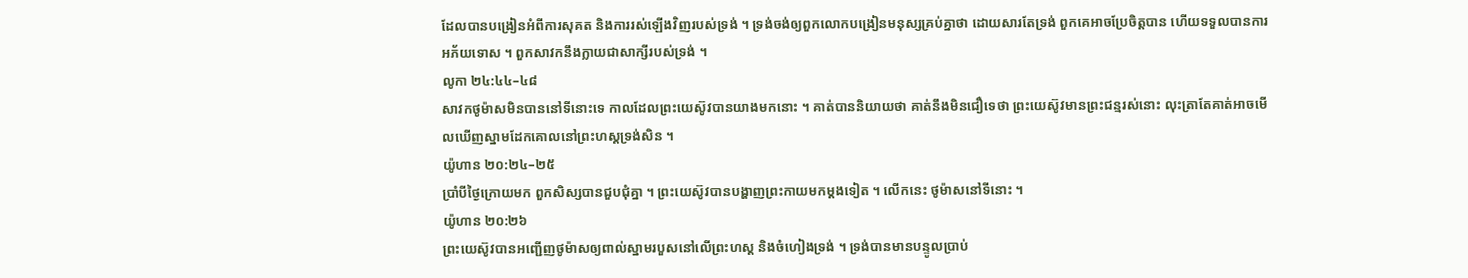ដែលបានបង្រៀនអំពីការសុគត និងការរស់ឡើងវិញរបស់ទ្រង់ ។ ទ្រង់ចង់ឲ្យពួកលោកបង្រៀនមនុស្សគ្រប់គ្នាថា ដោយសារតែទ្រង់ ពួកគេអាចប្រែចិត្តបាន ហើយទទួលបានការអភ័យទោស ។ ពួកសាវកនឹងក្លាយជាសាក្សីរបស់ទ្រង់ ។
លូកា ២៤:៤៤–៤៨
សាវកថូម៉ាសមិនបាននៅទីនោះទេ កាលដែលព្រះយេស៊ូវបានយាងមកនោះ ។ គាត់បាននិយាយថា គាត់នឹងមិនជឿទេថា ព្រះយេស៊ូវមានព្រះជន្មរស់នោះ លុះត្រាតែគាត់អាចមើលឃើញស្នាមដែកគោលនៅព្រះហស្តទ្រង់សិន ។
យ៉ូហាន ២០:២៤–២៥
ប្រាំបីថ្ងៃក្រោយមក ពួកសិស្សបានជួបជុំគ្នា ។ ព្រះយេស៊ូវបានបង្ហាញព្រះកាយមកម្តងទៀត ។ លើកនេះ ថូម៉ាសនៅទីនោះ ។
យ៉ូហាន ២០:២៦
ព្រះយេស៊ូវបានអញ្ជើញថូម៉ាសឲ្យពាល់ស្នាមរបួសនៅលើព្រះហស្ត និងចំហៀងទ្រង់ ។ ទ្រង់បានមានបន្ទូលប្រាប់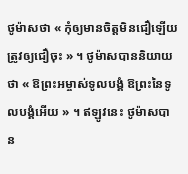ថូម៉ាសថា « កុំឲ្យមានចិត្តមិនជឿឡើយ ត្រូវឲ្យជឿចុះ » ។ ថូម៉ាសបាននិយាយថា « ឱព្រះអម្ចាស់ទូលបង្គំ ឱព្រះនៃទូលបង្គំអើយ » ។ ឥឡូវនេះ ថូម៉ាសបាន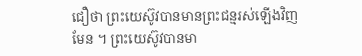ជឿថា ព្រះយេស៊ូវបានមានព្រះជន្មរស់ឡើងវិញមែន ។ ព្រះយេស៊ូវបានមា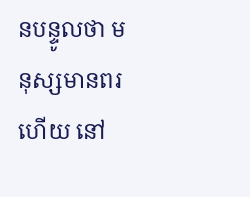នបន្ទូលថា មនុស្សមានពរហើយ នៅ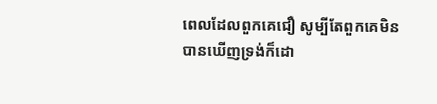ពេលដែលពួកគេជឿ សូម្បីតែពួកគេមិនបានឃើញទ្រង់ក៏ដោ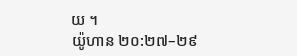យ ។
យ៉ូហាន ២០:២៧–២៩